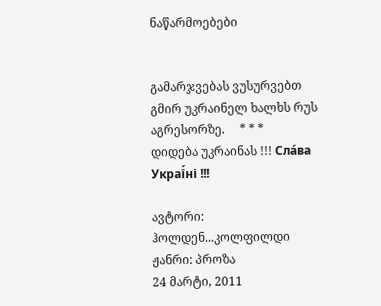ნაწარმოებები


გამარჯვებას ვუსურვებთ გმირ უკრაინელ ხალხს რუს აგრესორზე.     * * *     დიდება უკრაინას !!! Сла́ва Украї́ні !!!

ავტორი: ჰოლდენ...კოლფილდი
ჟანრი: პროზა
24 მარტი, 2011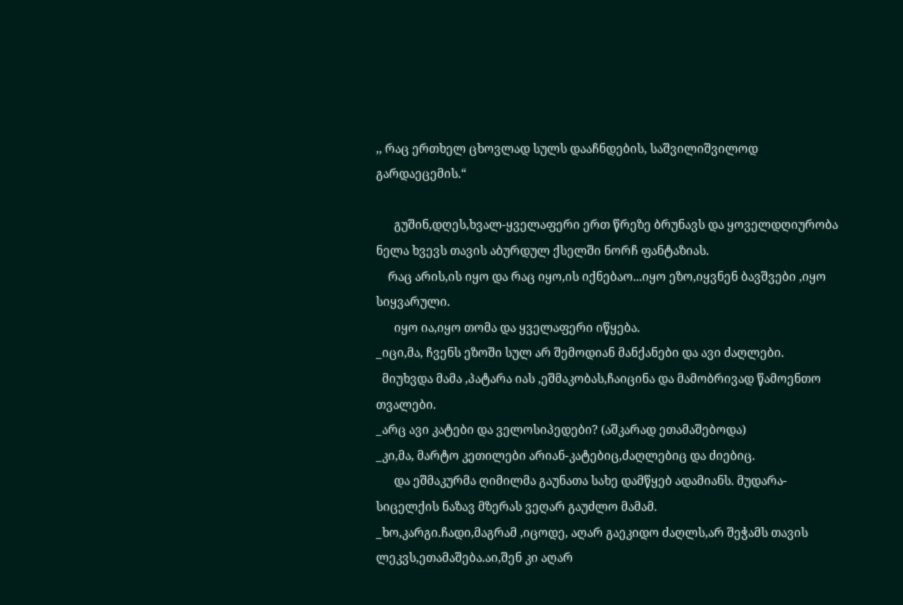,, რაც ერთხელ ცხოვლად სულს დააჩნდების, საშვილიშვილოდ გარდაეცემის.“

      გუშინ,დღეს,ხვალ-ყველაფერი ერთ წრეზე ბრუნავს და ყოველდღიურობა ნელა ხვევს თავის აბურდულ ქსელში ნორჩ ფანტაზიას.
    რაც არის,ის იყო და რაც იყო,ის იქნებაო...იყო ეზო,იყვნენ ბავშვები ,იყო სიყვარული.
      იყო ია,იყო თომა და ყველაფერი იწყება.
_იცი,მა, ჩვენს ეზოში სულ არ შემოდიან მანქანები და ავი ძაღლები.
  მიუხვდა მამა ,პატარა იას ,ეშმაკობას,ჩაიცინა და მამობრივად წამოენთო თვალები.
_არც ავი კატები და ველოსიპედები? (აშკარად ეთამაშებოდა)
_კი,მა, მარტო კეთილები არიან-კატებიც,ძაღლებიც და ძიებიც.
      და ეშმაკურმა ღიმილმა გაუნათა სახე დამწყებ ადამიანს. მუდარა-სიცელქის ნაზავ მზერას ვეღარ გაუძლო მამამ.
_ხო,კარგი.ჩადი,მაგრამ ,იცოდე, აღარ გაეკიდო ძაღლს,არ შეჭამს თავის ლეკვს,ეთამაშება.აი,შენ კი აღარ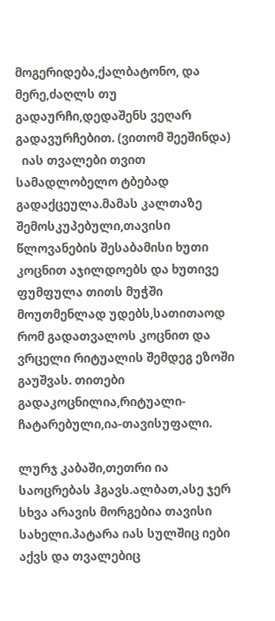მოგერიდება,ქალბატონო, და მერე,ძაღლს თუ გადაურჩი,დედაშენს ვეღარ გადავურჩებით. (ვითომ შეეშინდა)
  იას თვალები თვით სამადლობელო ტბებად გადაქცეულა.მამას კალთაზე შემოსკუპებული,თავისი წლოვანების შესაბამისი ხუთი კოცნით აჯილდოებს და ხუთივე ფუმფულა თითს მუჭში მოუთმენლად უდებს,სათითაოდ რომ გადათვალოს კოცნით და ვრცელი რიტუალის შემდეგ ეზოში გაუშვას. თითები გადაკოცნილია,რიტუალი-ჩატარებული,ია-თავისუფალი.

ლურჯ კაბაში,თეთრი ია საოცრებას ჰგავს.ალბათ,ასე ჯერ სხვა არავის მორგებია თავისი სახელი.პატარა იას სულშიც იები აქვს და თვალებიც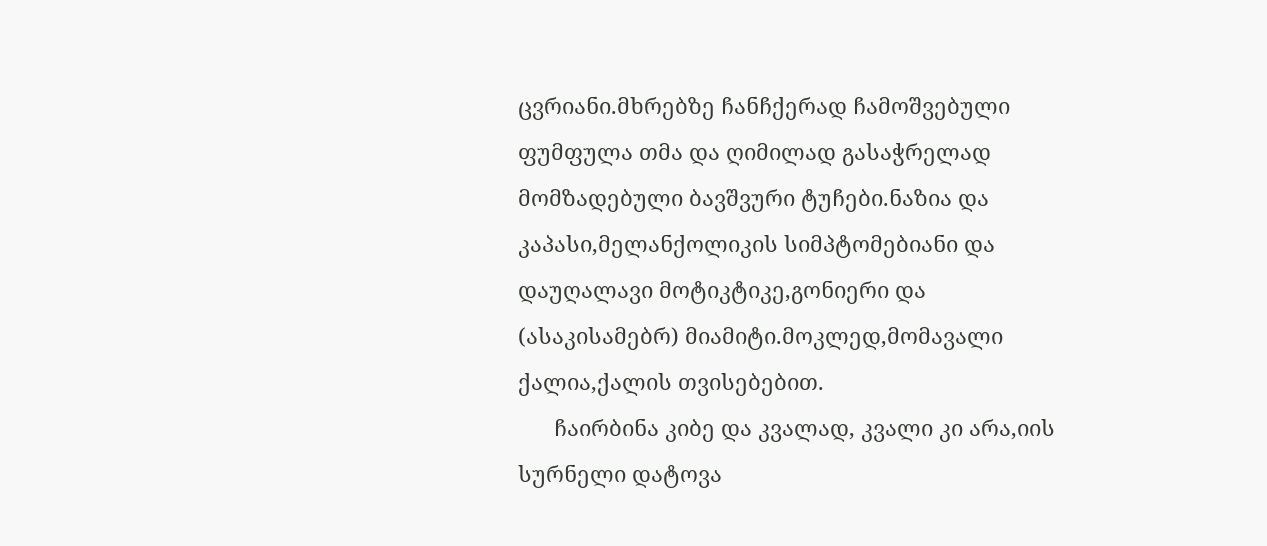ცვრიანი.მხრებზე ჩანჩქერად ჩამოშვებული ფუმფულა თმა და ღიმილად გასაჭრელად მომზადებული ბავშვური ტუჩები.ნაზია და კაპასი,მელანქოლიკის სიმპტომებიანი და დაუღალავი მოტიკტიკე,გონიერი და (ასაკისამებრ) მიამიტი.მოკლედ,მომავალი ქალია,ქალის თვისებებით.
      ჩაირბინა კიბე და კვალად, კვალი კი არა,იის სურნელი დატოვა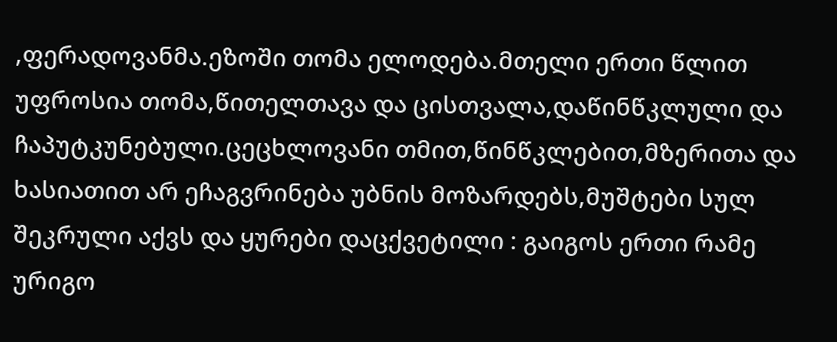,ფერადოვანმა.ეზოში თომა ელოდება.მთელი ერთი წლით უფროსია თომა,წითელთავა და ცისთვალა,დაწინწკლული და ჩაპუტკუნებული.ცეცხლოვანი თმით,წინწკლებით,მზერითა და ხასიათით არ ეჩაგვრინება უბნის მოზარდებს,მუშტები სულ შეკრული აქვს და ყურები დაცქვეტილი : გაიგოს ერთი რამე ურიგო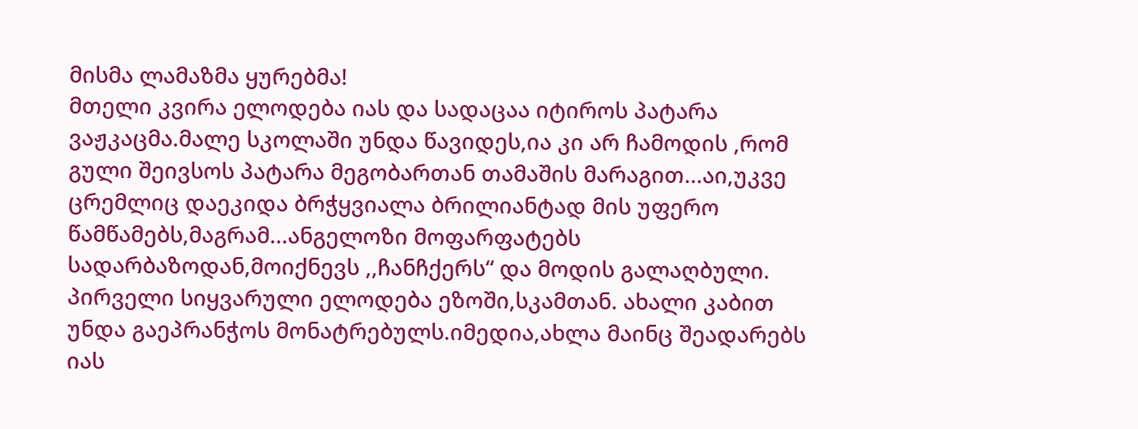მისმა ლამაზმა ყურებმა!
მთელი კვირა ელოდება იას და სადაცაა იტიროს პატარა ვაჟკაცმა.მალე სკოლაში უნდა წავიდეს,ია კი არ ჩამოდის ,რომ გული შეივსოს პატარა მეგობართან თამაშის მარაგით...აი,უკვე ცრემლიც დაეკიდა ბრჭყვიალა ბრილიანტად მის უფერო წამწამებს,მაგრამ...ანგელოზი მოფარფატებს სადარბაზოდან,მოიქნევს ,,ჩანჩქერს“ და მოდის გალაღბული. პირველი სიყვარული ელოდება ეზოში,სკამთან. ახალი კაბით უნდა გაეპრანჭოს მონატრებულს.იმედია,ახლა მაინც შეადარებს იას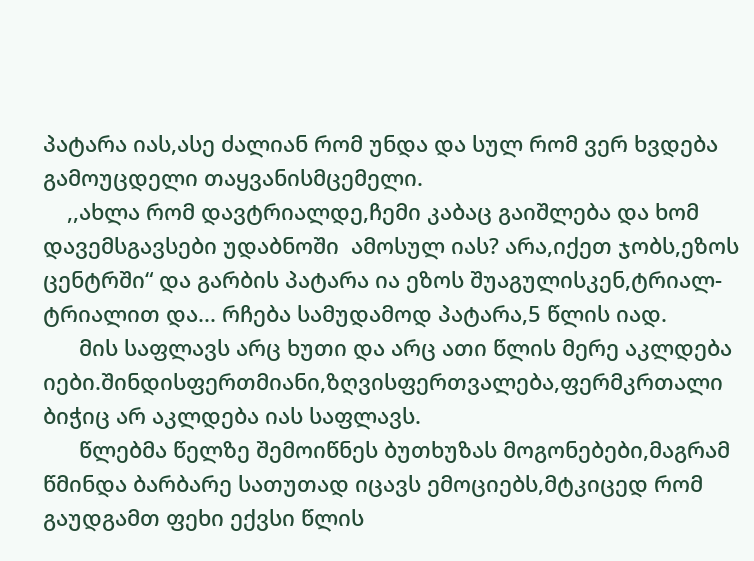პატარა იას,ასე ძალიან რომ უნდა და სულ რომ ვერ ხვდება გამოუცდელი თაყვანისმცემელი.
    ,,ახლა რომ დავტრიალდე,ჩემი კაბაც გაიშლება და ხომ დავემსგავსები უდაბნოში  ამოსულ იას? არა,იქეთ ჯობს,ეზოს ცენტრში“ და გარბის პატარა ია ეზოს შუაგულისკენ,ტრიალ-ტრიალით და... რჩება სამუდამოდ პატარა,5 წლის იად.
      მის საფლავს არც ხუთი და არც ათი წლის მერე აკლდება იები.შინდისფერთმიანი,ზღვისფერთვალება,ფერმკრთალი ბიჭიც არ აკლდება იას საფლავს.
      წლებმა წელზე შემოიწნეს ბუთხუზას მოგონებები,მაგრამ წმინდა ბარბარე სათუთად იცავს ემოციებს,მტკიცედ რომ გაუდგამთ ფეხი ექვსი წლის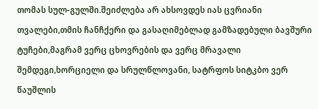თომას სულ-გულში.შეიძლება არ ახსოვდეს იას ცვრიანი თვალები,თმის ჩანჩქერი და გასაღიმებლად გამზადებული ბავშური ტუჩები,მაგრამ ვერც ცხოვრების და ვერც მრავალი შემდეგი,ხორციელი და სრულწლოვანი, სატრფოს სიტკბო ვერ წაუშლის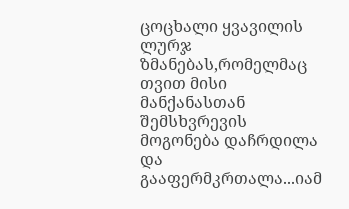ცოცხალი ყვავილის ლურჯ ზმანებას,რომელმაც თვით მისი მანქანასთან შემსხვრევის მოგონება დაჩრდილა და გააფერმკრთალა...იამ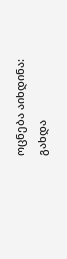ოცნება აიხდინა: გახდა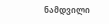ნამდვილი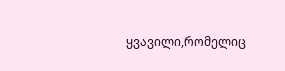ყვავილი,რომელიც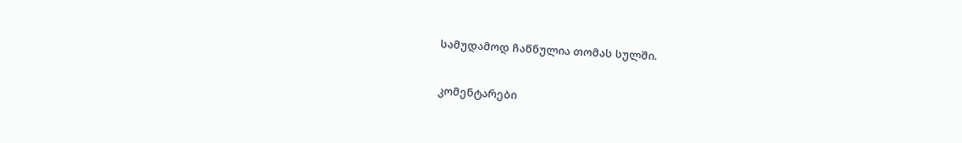სამუდამოდ ჩაწნულია თომას სულში.

კომენტარები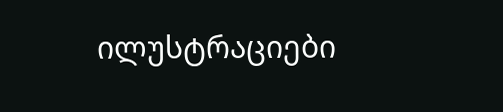ილუსტრაციები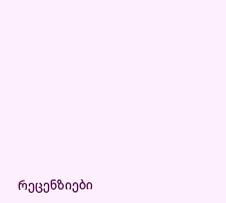რეცენზიები